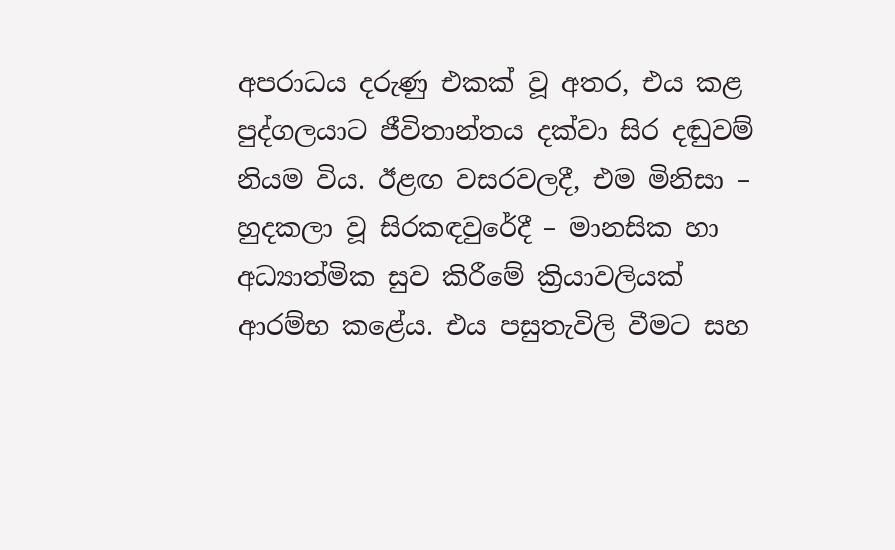අපරාධය දරුණු එකක් වූ අතර, එය කළ පුද්ගලයාට ජීවිතාන්තය දක්වා සිර දඬුවම් නියම විය. ඊළඟ වසරවලදී, එම මිනිසා – හුදකලා වූ සිරකඳවුරේදී – මානසික හා අධ්‍යාත්මික සුව කිරීමේ ක්‍රියාවලියක් ආරම්භ කළේය. එය පසුතැවිලි වීමට සහ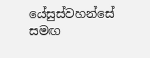යේසුස්වහන්සේ සමඟ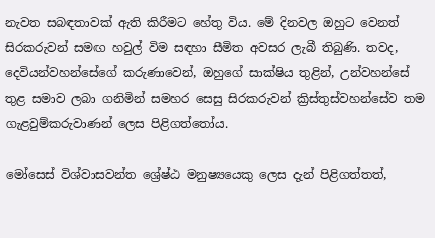නැවත සබඳතාවක් ඇති කිරීමට හේතු විය. මේ දිනවල ඔහුට වෙනත් සිරකරුවන් සමඟ හවුල් විම සඳහා සීමිත අවසර ලැබී තිබුණි. තවද, දෙවියන්වහන්සේගේ කරුණාවෙන්, ඔහුගේ සාක්ෂිය තුළින්, උන්වහන්සේ තුළ සමාව ලබා ගනිමින් සමහර සෙසු සිරකරුවන් ක්‍රිස්තුස්වහන්සේව තම ගැළවුම්කරුවාණන් ලෙස පිළිගත්තෝය.

මෝසෙස් විශ්වාසවන්ත ශ්‍රේෂ්ඨ මනුෂ්‍යයෙකු ලෙස දැන් පිළිගත්තත්,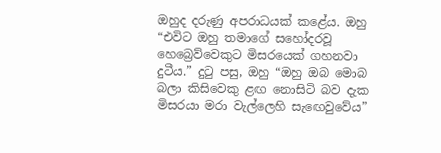ඔහුද දරුණු අපරාධයක් කළේය. ඔහු “එවිට ඔහු තමාගේ සහෝදරවූ හෙබ්‍රෙව්වෙකුට මිසරයෙක් ගහනවා දුටීය.” දුටු පසු, ඔහු “ඔහු ඔබ මොබ බලා කිසිවෙකු ළඟ නොසිටි බව දැක මිසරයා මරා වැල්ලෙහි සැඟෙවුවේය”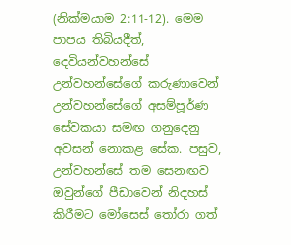(නික්මයාම 2:11-12). මෙම පාපය තිබියදීත්, දෙවියන්වහන්සේ උන්වහන්සේගේ කරුණාවෙන් උන්වහන්සේගේ අසම්පූර්ණ සේවකයා සමඟ ගනුදෙනු අවසන් නොකළ සේක. පසුව, උන්වහන්සේ තම සෙනඟව ඔවුන්ගේ පීඩාවෙන් නිදහස් කිරීමට මෝසෙස් තෝරා ගත්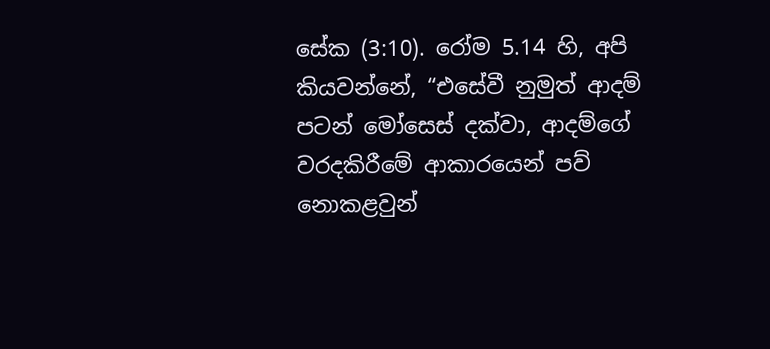සේක (3:10). රෝම 5.14 හි, අපි කියවන්නේ, “එසේවී නුමුත් ආදම් පටන් මෝසෙස් දක්වා, ආදම්ගේ වරදකිරීමේ ආකාරයෙන් පව් නොකළවුන්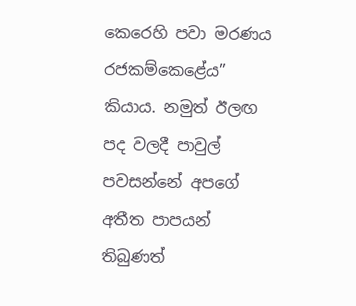කෙරෙහි පවා මරණය රජකම්කෙළේය” කියාය. නමුත් ඊලඟ පද වලදී පාවුල් පවසන්නේ අපගේ අතීත පාපයන් තිබුණත්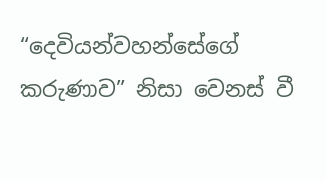“දෙවියන්වහන්සේගේ කරුණාව” නිසා වෙනස් වී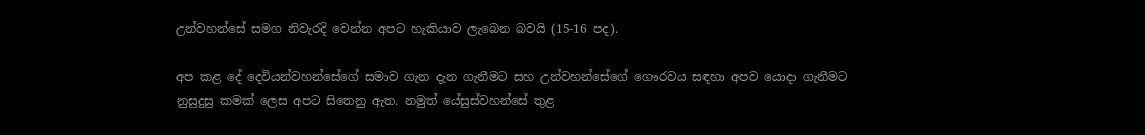උන්වහන්සේ සමග නිවැරදි වෙන්න අපට හැකියාව ලැබෙන බවයි (15-16 පද).

අප කළ දේ දෙවියන්වහන්සේගේ සමාව ගැන දැන ගැනීමට සහ උන්වහන්සේගේ ගෞරවය සඳහා අපව යොදා ගැනීමට නුසුදුසු කමක් ලෙස අපට සිතෙනු ඇත. නමුත් යේසුස්වහන්සේ තුළ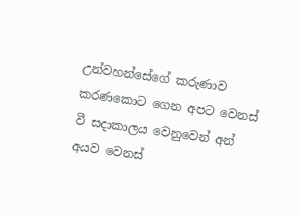උන්වහන්සේගේ කරුණාව කරණකොට ගෙන අපට වෙනස් වී සදාකාලය වෙනුවෙන් අන් අයව වෙනස්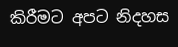කිරීමට අපට නිදහස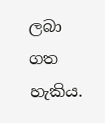ලබා ගත හැකිය.